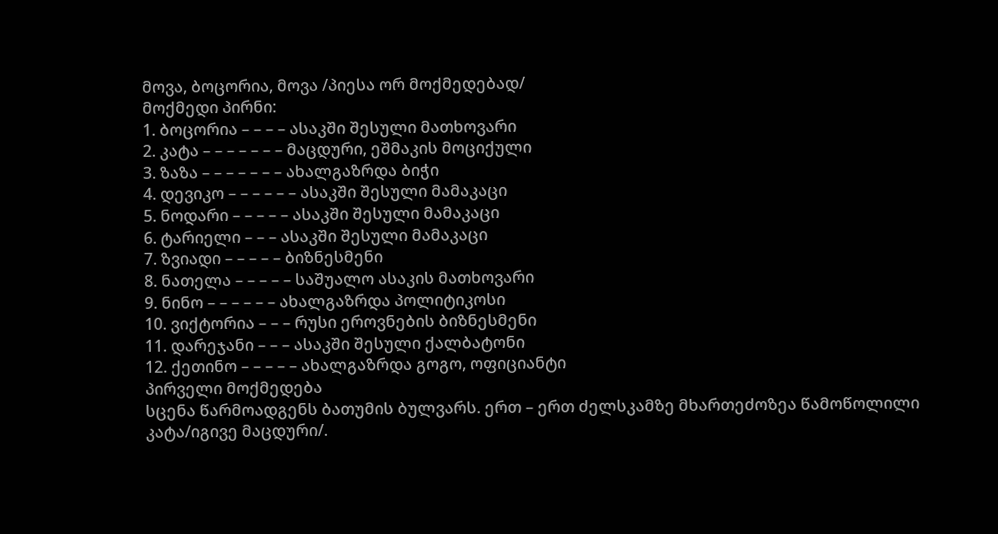მოვა, ბოცორია, მოვა /პიესა ორ მოქმედებად/
მოქმედი პირნი:
1. ბოცორია – – – – ასაკში შესული მათხოვარი
2. კატა – – – – – – – მაცდური, ეშმაკის მოციქული
3. ზაზა – – – – – – – ახალგაზრდა ბიჭი
4. დევიკო – – – – – – ასაკში შესული მამაკაცი
5. ნოდარი – – – – – ასაკში შესული მამაკაცი
6. ტარიელი – – – ასაკში შესული მამაკაცი
7. ზვიადი – – – – – ბიზნესმენი
8. ნათელა – – – – – საშუალო ასაკის მათხოვარი
9. ნინო – – – – – – ახალგაზრდა პოლიტიკოსი
10. ვიქტორია – – – რუსი ეროვნების ბიზნესმენი
11. დარეჯანი – – – ასაკში შესული ქალბატონი
12. ქეთინო – – – – – ახალგაზრდა გოგო, ოფიციანტი
პირველი მოქმედება
სცენა წარმოადგენს ბათუმის ბულვარს. ერთ – ერთ ძელსკამზე მხართეძოზეა წამოწოლილი კატა/იგივე მაცდური/.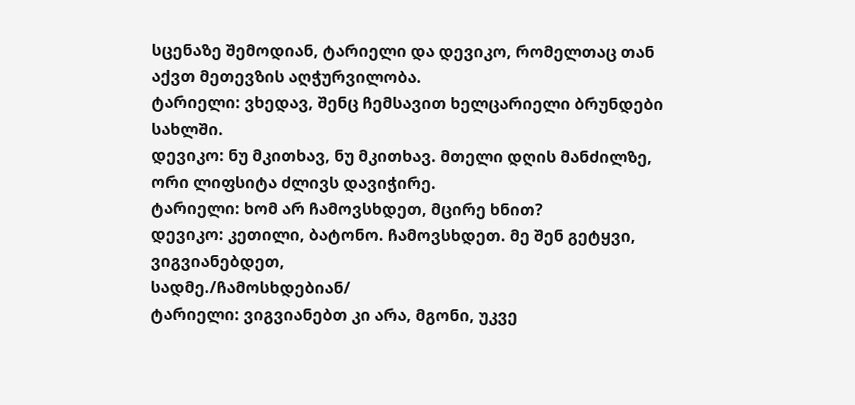სცენაზე შემოდიან, ტარიელი და დევიკო, რომელთაც თან აქვთ მეთევზის აღჭურვილობა.
ტარიელი: ვხედავ, შენც ჩემსავით ხელცარიელი ბრუნდები სახლში.
დევიკო: ნუ მკითხავ, ნუ მკითხავ. მთელი დღის მანძილზე, ორი ლიფსიტა ძლივს დავიჭირე.
ტარიელი: ხომ არ ჩამოვსხდეთ, მცირე ხნით?
დევიკო: კეთილი, ბატონო. ჩამოვსხდეთ. მე შენ გეტყვი, ვიგვიანებდეთ,
სადმე./ჩამოსხდებიან/
ტარიელი: ვიგვიანებთ კი არა, მგონი, უკვე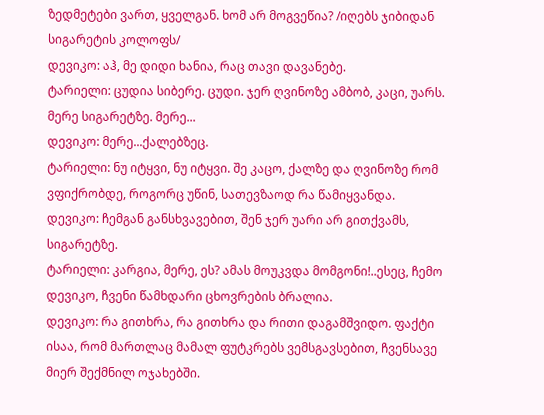ზედმეტები ვართ, ყველგან. ხომ არ მოგვეწია? /იღებს ჯიბიდან სიგარეტის კოლოფს/
დევიკო: აჰ, მე დიდი ხანია, რაც თავი დავანებე.
ტარიელი: ცუდია სიბერე. ცუდი. ჯერ ღვინოზე ამბობ, კაცი, უარს. მერე სიგარეტზე. მერე...
დევიკო: მერე...ქალებზეც.
ტარიელი: ნუ იტყვი, ნუ იტყვი. შე კაცო, ქალზე და ღვინოზე რომ ვფიქრობდე, როგორც უწინ, სათევზაოდ რა წამიყვანდა.
დევიკო: ჩემგან განსხვავებით, შენ ჯერ უარი არ გითქვამს, სიგარეტზე.
ტარიელი: კარგია, მერე, ეს? ამას მოუკვდა მომგონი!..ესეც, ჩემო დევიკო, ჩვენი წამხდარი ცხოვრების ბრალია.
დევიკო: რა გითხრა, რა გითხრა და რითი დაგამშვიდო. ფაქტი ისაა, რომ მართლაც მამალ ფუტკრებს ვემსგავსებით, ჩვენსავე მიერ შექმნილ ოჯახებში.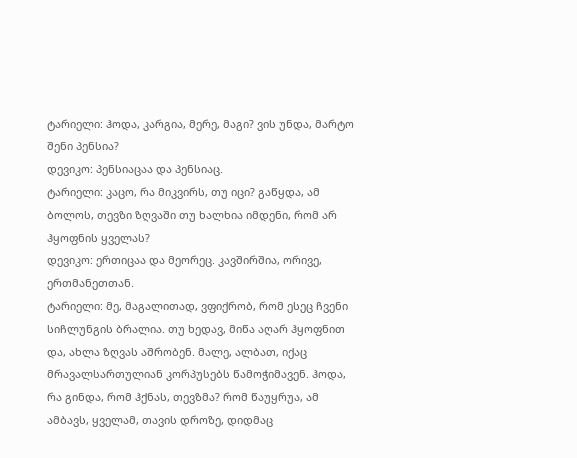ტარიელი: ჰოდა, კარგია, მერე, მაგი? ვის უნდა, მარტო შენი პენსია?
დევიკო: პენსიაცაა და პენსიაც.
ტარიელი: კაცო, რა მიკვირს, თუ იცი? გაწყდა, ამ ბოლოს, თევზი ზღვაში თუ ხალხია იმდენი, რომ არ ჰყოფნის ყველას?
დევიკო: ერთიცაა და მეორეც. კავშირშია, ორივე, ერთმანეთთან.
ტარიელი: მე, მაგალითად, ვფიქრობ, რომ ესეც ჩვენი სიჩლუნგის ბრალია. თუ ხედავ, მიწა აღარ ჰყოფნით და, ახლა ზღვას აშრობენ. მალე, ალბათ, იქაც მრავალსართულიან კორპუსებს წამოჭიმავენ. ჰოდა, რა გინდა, რომ ჰქნას, თევზმა? რომ წაუყრუა, ამ ამბავს, ყველამ, თავის დროზე, დიდმაც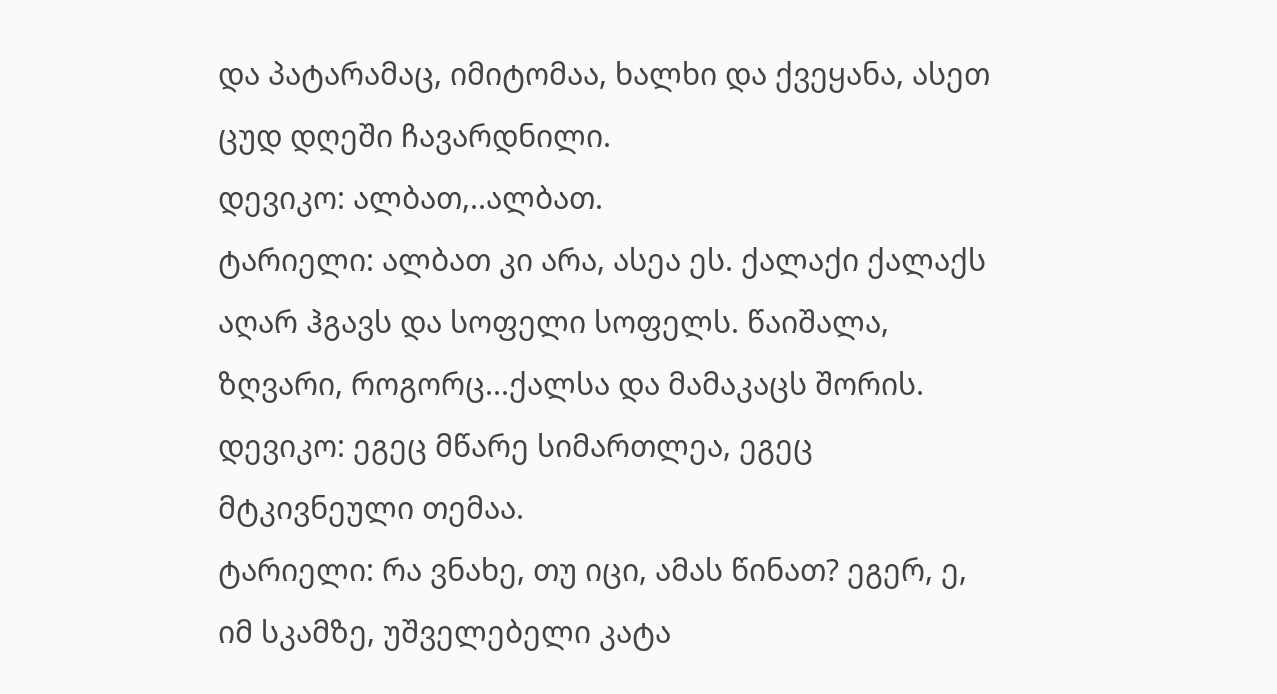და პატარამაც, იმიტომაა, ხალხი და ქვეყანა, ასეთ ცუდ დღეში ჩავარდნილი.
დევიკო: ალბათ,..ალბათ.
ტარიელი: ალბათ კი არა, ასეა ეს. ქალაქი ქალაქს აღარ ჰგავს და სოფელი სოფელს. წაიშალა, ზღვარი, როგორც...ქალსა და მამაკაცს შორის.
დევიკო: ეგეც მწარე სიმართლეა, ეგეც მტკივნეული თემაა.
ტარიელი: რა ვნახე, თუ იცი, ამას წინათ? ეგერ, ე, იმ სკამზე, უშველებელი კატა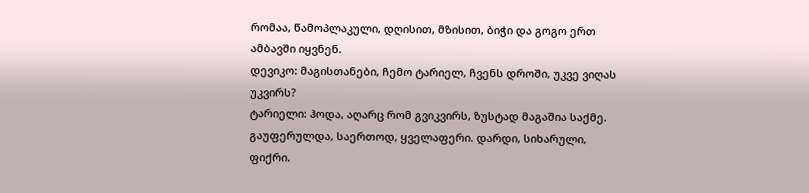რომაა, წამოპლაკული, დღისით, მზისით, ბიჭი და გოგო ერთ ამბავში იყვნენ.
დევიკო: მაგისთანები, ჩემო ტარიელ, ჩვენს დროში, უკვე ვიღას უკვირს?
ტარიელი: ჰოდა, აღარც რომ გვიკვირს, ზუსტად მაგაშია საქმე. გაუფერულდა, საერთოდ, ყველაფერი. დარდი, სიხარული, ფიქრი.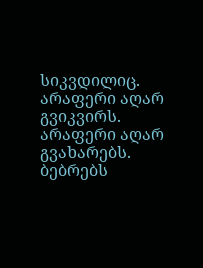სიკვდილიც. არაფერი აღარ გვიკვირს. არაფერი აღარ გვახარებს. ბებრებს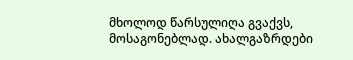მხოლოდ წარსულიღა გვაქვს, მოსაგონებლად. ახალგაზრდები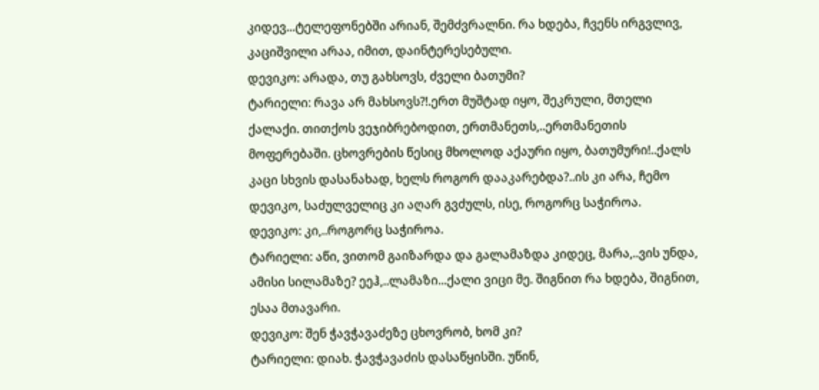კიდევ...ტელეფონებში არიან, შემძვრალნი. რა ხდება, ჩვენს ირგვლივ, კაციშვილი არაა, იმით, დაინტერესებული.
დევიკო: არადა, თუ გახსოვს, ძველი ბათუმი?
ტარიელი: რავა არ მახსოვს?!.ერთ მუშტად იყო, შეკრული, მთელი ქალაქი. თითქოს ვეჯიბრებოდით, ერთმანეთს,..ერთმანეთის მოფერებაში. ცხოვრების წესიც მხოლოდ აქაური იყო, ბათუმური!..ქალს კაცი სხვის დასანახად, ხელს როგორ დააკარებდა?..ის კი არა, ჩემო დევიკო, საძულველიც კი აღარ გვძულს, ისე, როგორც საჭიროა.
დევიკო: კი,..როგორც საჭიროა.
ტარიელი: აწი, ვითომ გაიზარდა და გალამაზდა კიდეც, მარა,..ვის უნდა, ამისი სილამაზე? ეეჰ,..ლამაზი...ქალი ვიცი მე. შიგნით რა ხდება, შიგნით, ესაა მთავარი.
დევიკო: შენ ჭავჭავაძეზე ცხოვრობ, ხომ კი?
ტარიელი: დიახ. ჭავჭავაძის დასაწყისში. უწინ,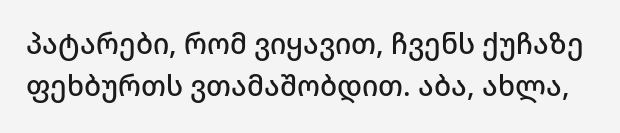პატარები, რომ ვიყავით, ჩვენს ქუჩაზე ფეხბურთს ვთამაშობდით. აბა, ახლა,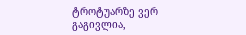ტროტუარზე ვერ გაგივლია,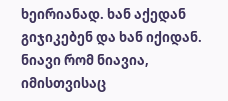ხეირიანად. ხან აქედან გიჯიკებენ და ხან იქიდან. ნიავი რომ ნიავია, იმისთვისაც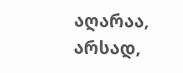აღარაა, არსად,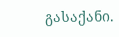გასაქანი.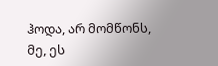ჰოდა, არ მომწონს, მე, ეს